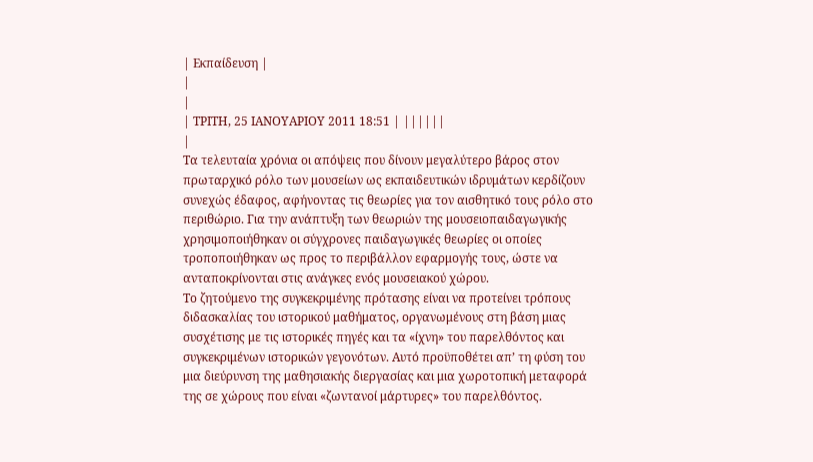| Εκπαίδευση |
|
|
| ΤΡΙΤΗ, 25 ΙΑΝΟΥΑΡΙΟΥ 2011 18:51 | ||||||
|
Τα τελευταία χρόνια οι απόψεις που δίνουν μεγαλύτερο βάρος στον πρωταρχικό ρόλο των μουσείων ως εκπαιδευτικών ιδρυμάτων κερδίζουν συνεχώς έδαφος, αφήνοντας τις θεωρίες για τον αισθητικό τους ρόλο στο περιθώριο. Για την ανάπτυξη των θεωριών της μουσειοπαιδαγωγικής χρησιμοποιήθηκαν οι σύγχρονες παιδαγωγικές θεωρίες οι οποίες τροποποιήθηκαν ως προς το περιβάλλον εφαρμογής τους, ώστε να ανταποκρίνονται στις ανάγκες ενός μουσειακού χώρου.
Το ζητούμενο της συγκεκριμένης πρότασης είναι να προτείνει τρόπους διδασκαλίας του ιστορικού μαθήματος, οργανωμένους στη βάση μιας συσχέτισης με τις ιστορικές πηγές και τα «ίχνη» του παρελθόντος και συγκεκριμένων ιστορικών γεγονότων. Αυτό προϋποθέτει απ’ τη φύση του μια διεύρυνση της μαθησιακής διεργασίας και μια χωροτοπική μεταφορά της σε χώρους που είναι «ζωντανοί μάρτυρες» του παρελθόντος.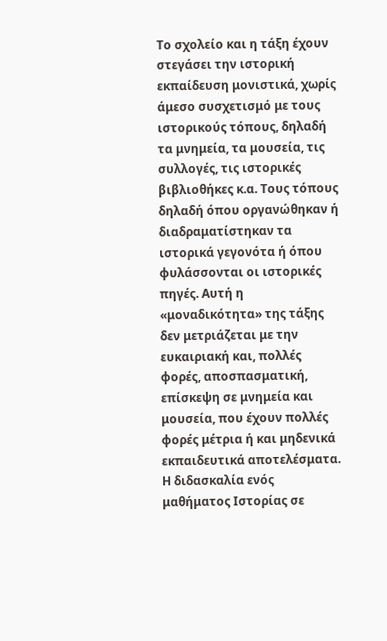Το σχολείο και η τάξη έχουν στεγάσει την ιστορική εκπαίδευση μονιστικά, χωρίς άμεσο συσχετισμό με τους ιστορικούς τόπους, δηλαδή τα μνημεία, τα μουσεία, τις συλλογές, τις ιστορικές βιβλιοθήκες κ.α. Τους τόπους δηλαδή όπου οργανώθηκαν ή διαδραματίστηκαν τα ιστορικά γεγονότα ή όπου φυλάσσονται οι ιστορικές πηγές. Αυτή η «μοναδικότητα» της τάξης δεν μετριάζεται με την ευκαιριακή και, πολλές φορές, αποσπασματική, επίσκεψη σε μνημεία και μουσεία, που έχουν πολλές φορές μέτρια ή και μηδενικά εκπαιδευτικά αποτελέσματα. Η διδασκαλία ενός μαθήματος Ιστορίας σε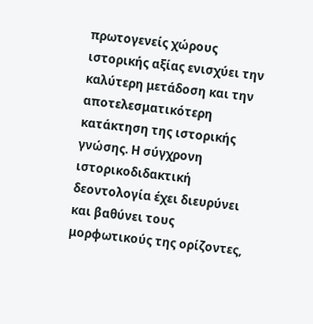πρωτογενείς χώρους ιστορικής αξίας ενισχύει την καλύτερη μετάδοση και την αποτελεσματικότερη κατάκτηση της ιστορικής γνώσης. Η σύγχρονη ιστορικοδιδακτική δεοντολογία έχει διευρύνει και βαθύνει τους μορφωτικούς της ορίζοντες,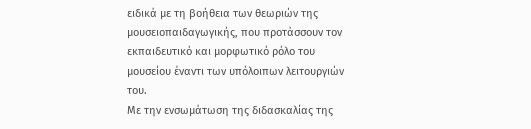ειδικά με τη βοήθεια των θεωριών της μουσειοπαιδαγωγικής, που προτάσσουν τον εκπαιδευτικό και μορφωτικό ρόλο του μουσείου έναντι των υπόλοιπων λειτουργιών του.
Με την ενσωμάτωση της διδασκαλίας της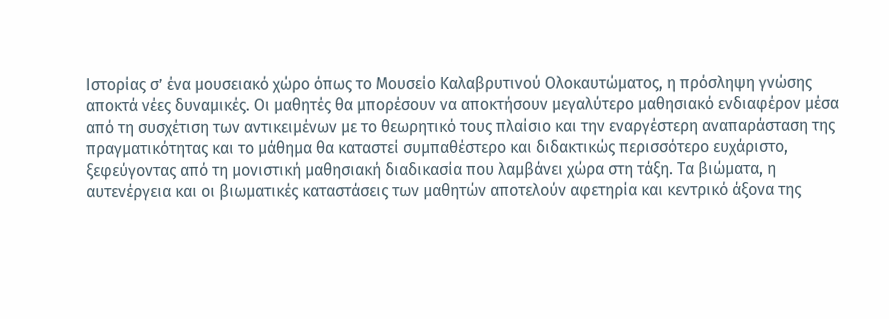Ιστορίας σ’ ένα μουσειακό χώρο όπως το Μουσείο Καλαβρυτινού Ολοκαυτώματος, η πρόσληψη γνώσης αποκτά νέες δυναμικές. Οι μαθητές θα μπορέσουν να αποκτήσουν μεγαλύτερο μαθησιακό ενδιαφέρον μέσα από τη συσχέτιση των αντικειμένων με το θεωρητικό τους πλαίσιο και την εναργέστερη αναπαράσταση της πραγματικότητας και το μάθημα θα καταστεί συμπαθέστερο και διδακτικώς περισσότερο ευχάριστο, ξεφεύγοντας από τη μονιστική μαθησιακή διαδικασία που λαμβάνει χώρα στη τάξη. Τα βιώματα, η αυτενέργεια και οι βιωματικές καταστάσεις των μαθητών αποτελούν αφετηρία και κεντρικό άξονα της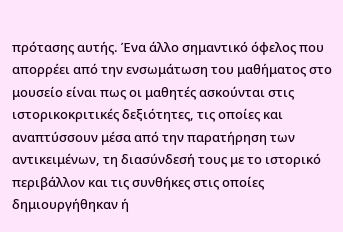πρότασης αυτής. Ένα άλλο σημαντικό όφελος που απορρέει από την ενσωμάτωση του μαθήματος στο μουσείο είναι πως οι μαθητές ασκούνται στις ιστορικοκριτικές δεξιότητες, τις οποίες και αναπτύσσουν μέσα από την παρατήρηση των αντικειμένων, τη διασύνδεσή τους με το ιστορικό περιβάλλον και τις συνθήκες στις οποίες δημιουργήθηκαν ή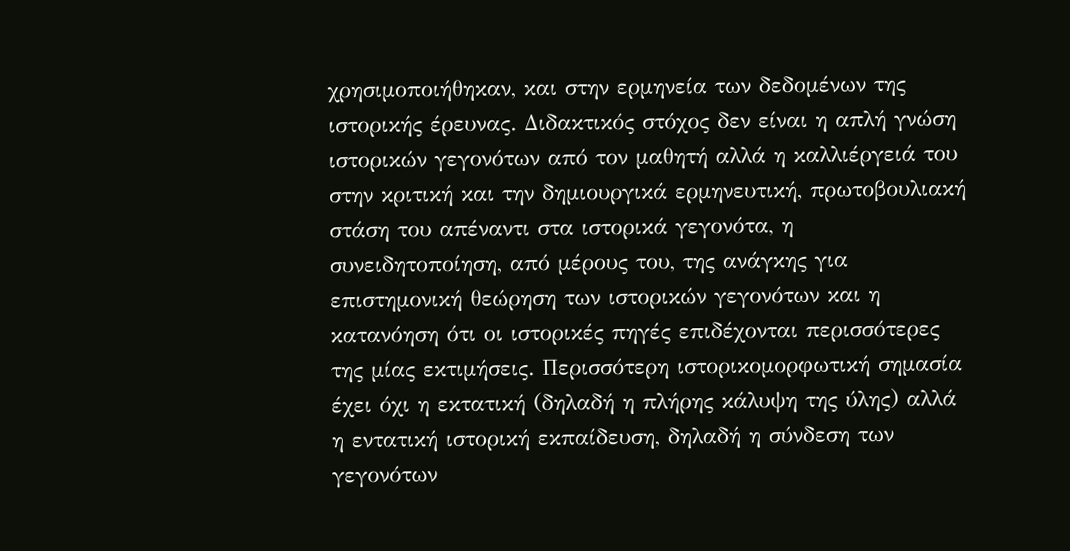χρησιμοποιήθηκαν, και στην ερμηνεία των δεδομένων της ιστορικής έρευνας. Διδακτικός στόχος δεν είναι η απλή γνώση ιστορικών γεγονότων από τον μαθητή αλλά η καλλιέργειά του στην κριτική και την δημιουργικά ερμηνευτική, πρωτοβουλιακή στάση του απέναντι στα ιστορικά γεγονότα, η συνειδητοποίηση, από μέρους του, της ανάγκης για επιστημονική θεώρηση των ιστορικών γεγονότων και η κατανόηση ότι οι ιστορικές πηγές επιδέχονται περισσότερες της μίας εκτιμήσεις. Περισσότερη ιστορικομορφωτική σημασία έχει όχι η εκτατική (δηλαδή η πλήρης κάλυψη της ύλης) αλλά η εντατική ιστορική εκπαίδευση, δηλαδή η σύνδεση των γεγονότων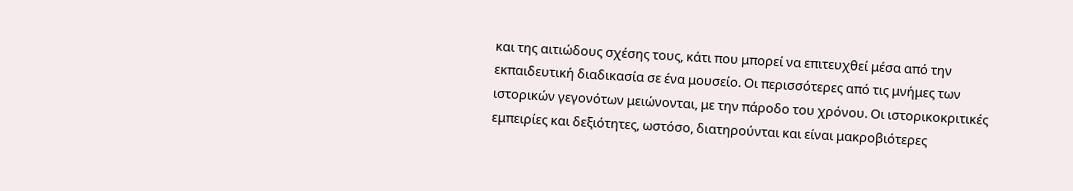και της αιτιώδους σχέσης τους, κάτι που μπορεί να επιτευχθεί μέσα από την εκπαιδευτική διαδικασία σε ένα μουσείο. Οι περισσότερες από τις μνήμες των ιστορικών γεγονότων μειώνονται, με την πάροδο του χρόνου. Οι ιστορικοκριτικές εμπειρίες και δεξιότητες, ωστόσο, διατηρούνται και είναι μακροβιότερες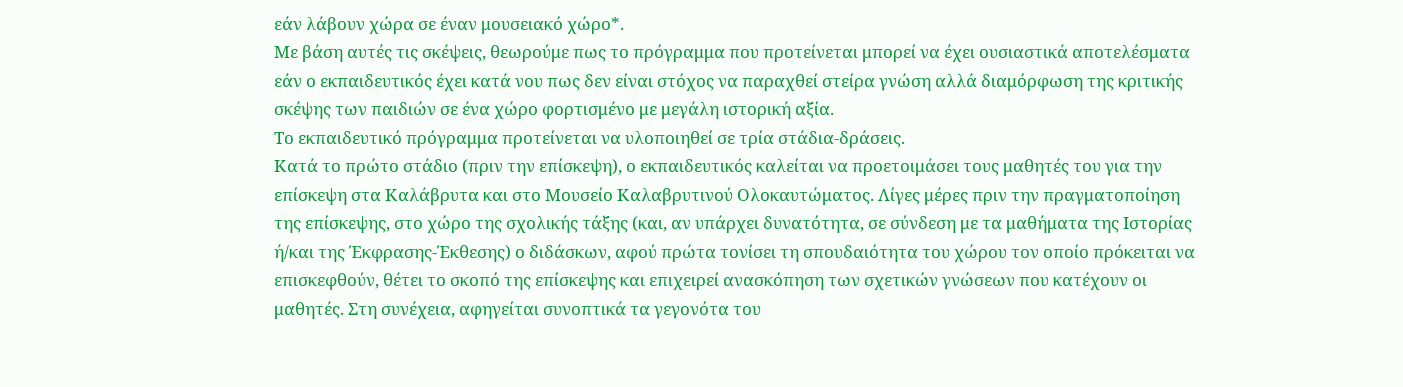εάν λάβουν χώρα σε έναν μουσειακό χώρο*.
Με βάση αυτές τις σκέψεις, θεωρούμε πως το πρόγραμμα που προτείνεται μπορεί να έχει ουσιαστικά αποτελέσματα εάν ο εκπαιδευτικός έχει κατά νου πως δεν είναι στόχος να παραχθεί στείρα γνώση αλλά διαμόρφωση της κριτικής σκέψης των παιδιών σε ένα χώρο φορτισμένο με μεγάλη ιστορική αξία.
Το εκπαιδευτικό πρόγραμμα προτείνεται να υλοποιηθεί σε τρία στάδια-δράσεις.
Κατά το πρώτο στάδιο (πριν την επίσκεψη), ο εκπαιδευτικός καλείται να προετοιμάσει τους μαθητές του για την επίσκεψη στα Καλάβρυτα και στο Μουσείο Καλαβρυτινού Ολοκαυτώματος. Λίγες μέρες πριν την πραγματοποίηση της επίσκεψης, στο χώρο της σχολικής τάξης (και, αν υπάρχει δυνατότητα, σε σύνδεση με τα μαθήματα της Ιστορίας ή/και της Έκφρασης-Έκθεσης) ο διδάσκων, αφού πρώτα τονίσει τη σπουδαιότητα του χώρου τον οποίο πρόκειται να επισκεφθούν, θέτει το σκοπό της επίσκεψης και επιχειρεί ανασκόπηση των σχετικών γνώσεων που κατέχουν οι μαθητές. Στη συνέχεια, αφηγείται συνοπτικά τα γεγονότα του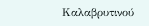Καλαβρυτινού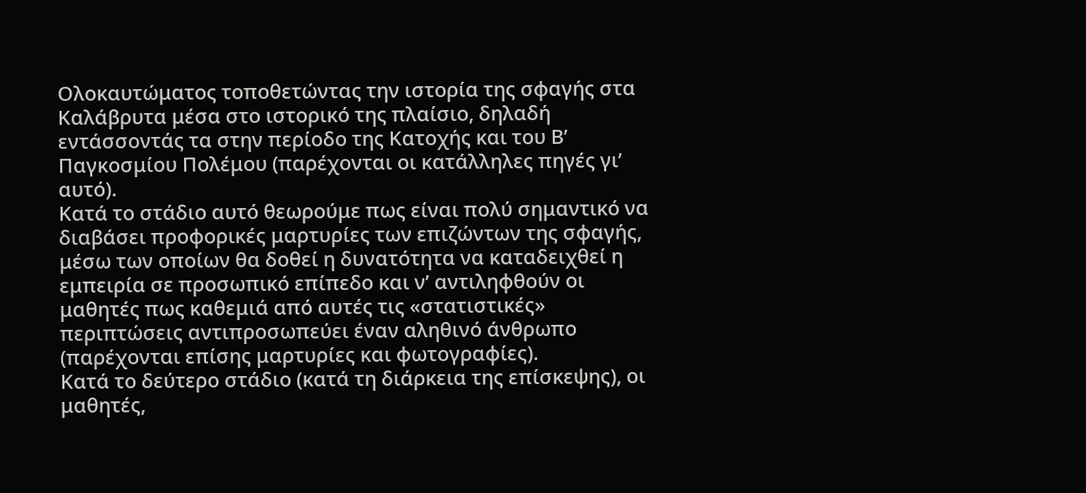Ολοκαυτώματος τοποθετώντας την ιστορία της σφαγής στα Καλάβρυτα μέσα στο ιστορικό της πλαίσιο, δηλαδή εντάσσοντάς τα στην περίοδο της Κατοχής και του Β’ Παγκοσμίου Πολέμου (παρέχονται οι κατάλληλες πηγές γι’ αυτό).
Κατά το στάδιο αυτό θεωρούμε πως είναι πολύ σημαντικό να διαβάσει προφορικές μαρτυρίες των επιζώντων της σφαγής, μέσω των οποίων θα δοθεί η δυνατότητα να καταδειχθεί η εμπειρία σε προσωπικό επίπεδο και ν’ αντιληφθούν οι μαθητές πως καθεμιά από αυτές τις «στατιστικές» περιπτώσεις αντιπροσωπεύει έναν αληθινό άνθρωπο (παρέχονται επίσης μαρτυρίες και φωτογραφίες).
Κατά το δεύτερο στάδιο (κατά τη διάρκεια της επίσκεψης), οι μαθητές,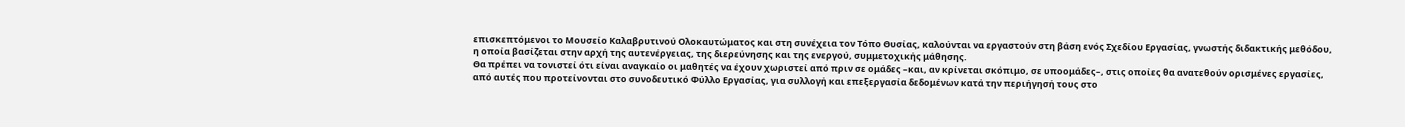επισκεπτόμενοι το Μουσείο Καλαβρυτινού Ολοκαυτώματος και στη συνέχεια τον Τόπο Θυσίας, καλούνται να εργαστούν στη βάση ενός Σχεδίου Εργασίας, γνωστής διδακτικής μεθόδου, η οποία βασίζεται στην αρχή της αυτενέργειας, της διερεύνησης και της ενεργού, συμμετοχικής μάθησης.
Θα πρέπει να τονιστεί ότι είναι αναγκαίο οι μαθητές να έχουν χωριστεί από πριν σε ομάδες –και, αν κρίνεται σκόπιμο, σε υποομάδες–, στις οποίες θα ανατεθούν ορισμένες εργασίες, από αυτές που προτείνονται στο συνοδευτικό Φύλλο Εργασίας, για συλλογή και επεξεργασία δεδομένων κατά την περιήγησή τους στο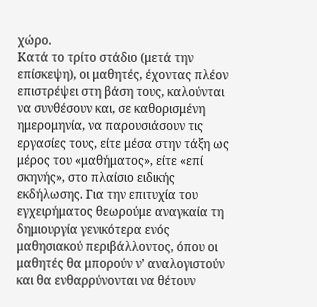χώρο.
Κατά το τρίτο στάδιο (μετά την επίσκεψη), οι μαθητές, έχοντας πλέον επιστρέψει στη βάση τους, καλούνται να συνθέσουν και, σε καθορισμένη ημερομηνία, να παρουσιάσουν τις εργασίες τους, είτε μέσα στην τάξη ως μέρος του «μαθήματος», είτε «επί σκηνής», στο πλαίσιο ειδικής εκδήλωσης. Για την επιτυχία του εγχειρήματος θεωρούμε αναγκαία τη δημιουργία γενικότερα ενός μαθησιακού περιβάλλοντος, όπου οι μαθητές θα μπορούν ν’ αναλογιστούν και θα ενθαρρύνονται να θέτουν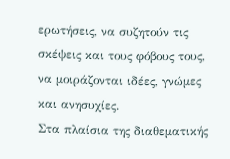ερωτήσεις, να συζητούν τις σκέψεις και τους φόβους τους, να μοιράζονται ιδέες, γνώμες και ανησυχίες.
Στα πλαίσια της διαθεματικής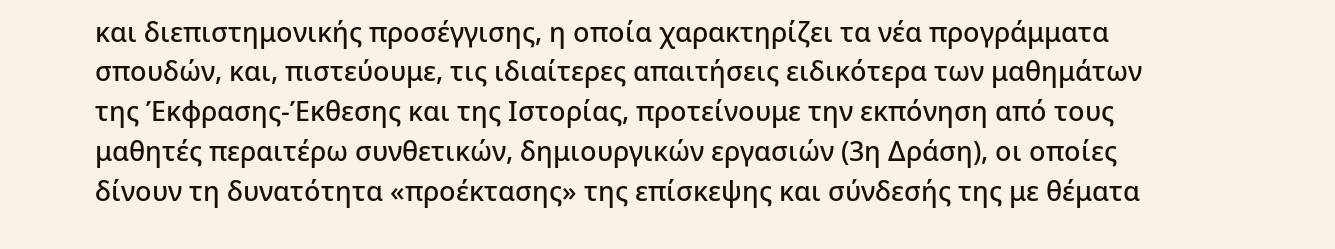και διεπιστημονικής προσέγγισης, η οποία χαρακτηρίζει τα νέα προγράμματα σπουδών, και, πιστεύουμε, τις ιδιαίτερες απαιτήσεις ειδικότερα των μαθημάτων της Έκφρασης-Έκθεσης και της Ιστορίας, προτείνουμε την εκπόνηση από τους μαθητές περαιτέρω συνθετικών, δημιουργικών εργασιών (3η Δράση), οι οποίες δίνουν τη δυνατότητα «προέκτασης» της επίσκεψης και σύνδεσής της με θέματα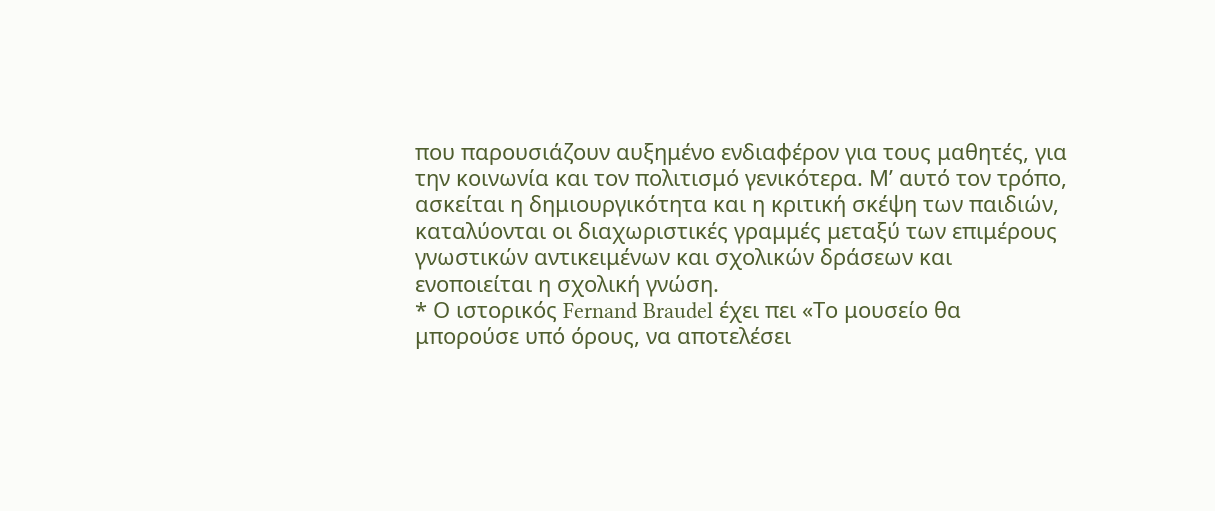που παρουσιάζουν αυξημένο ενδιαφέρον για τους μαθητές, για την κοινωνία και τον πολιτισμό γενικότερα. Μ’ αυτό τον τρόπο, ασκείται η δημιουργικότητα και η κριτική σκέψη των παιδιών, καταλύονται οι διαχωριστικές γραμμές μεταξύ των επιμέρους γνωστικών αντικειμένων και σχολικών δράσεων και ενοποιείται η σχολική γνώση.
* Ο ιστορικός Fernand Braudel έχει πει «Το μουσείο θα μπορούσε υπό όρους, να αποτελέσει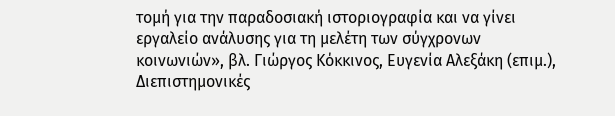τομή για την παραδοσιακή ιστοριογραφία και να γίνει εργαλείο ανάλυσης για τη μελέτη των σύγχρονων κοινωνιών», βλ. Γιώργος Κόκκινος, Ευγενία Αλεξάκη (επιμ.), Διεπιστημονικές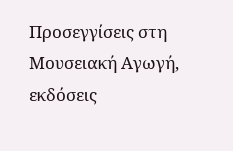Προσεγγίσεις στη Μουσειακή Αγωγή, εκδόσεις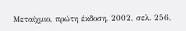Μεταίχμιο, πρώτη έκδοση, 2002, σελ. 256,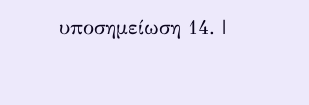υποσημείωση 14. |